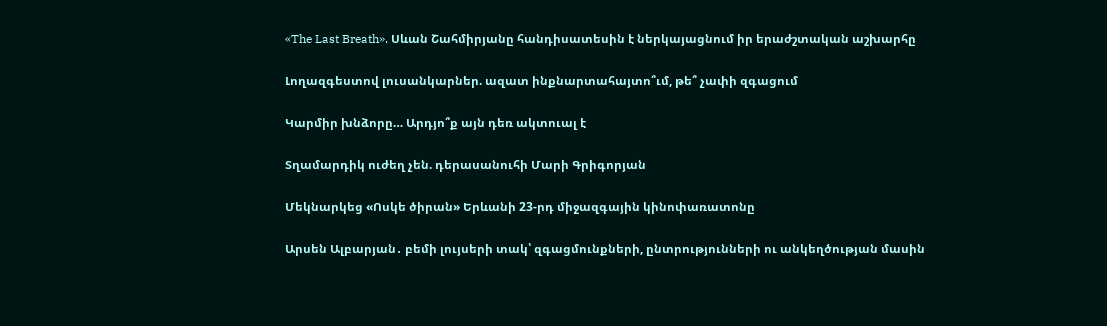«The Last Breath». Սևան Շահմիրյանը հանդիսատեսին է ներկայացնում իր երաժշտական աշխարհը

Լողազգեստով լուսանկարներ. ազատ ինքնարտահայտո՞ւմ, թե՞ չափի զգացում

Կարմիր խնձորը… Արդյո՞ք այն դեռ ակտուալ է

Տղամարդիկ ուժեղ չեն. դերասանուհի Մարի Գրիգորյան

Մեկնարկեց «Ոսկե ծիրան» Երևանի 23-րդ միջազգային կինոփառատոնը

Արսեն Ալբարյան․ բեմի լույսերի տակ՝ զգացմունքների, ընտրությունների ու անկեղծության մասին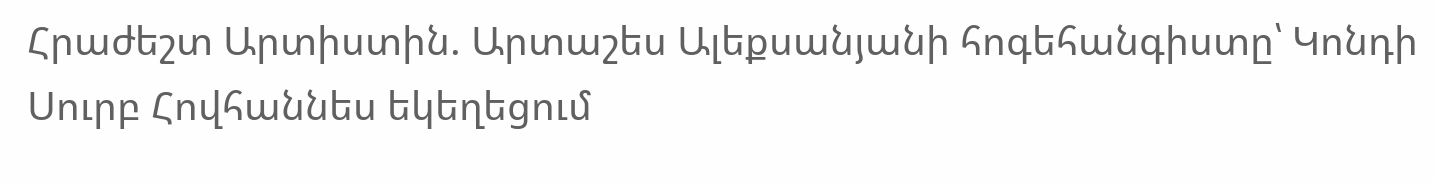Հրաժեշտ Արտիստին. Արտաշես Ալեքսանյանի հոգեհանգիստը՝ Կոնդի Սուրբ Հովհաննես եկեղեցում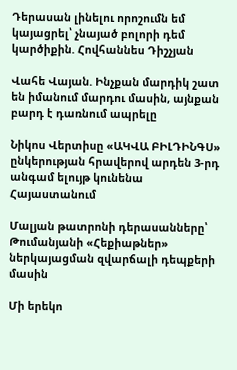Դերասան լինելու որոշումն եմ կայացրել՝ չնայած բոլորի դեմ կարծիքին. Հովհաննես Դիշչյան

Վահե Վայան. Ինչքան մարդիկ շատ են իմանում մարդու մասին, այնքան բարդ է դառնում ապրելը

Նիկոս Վերտիսը «ԱԿՎԱ ԲԻԼԴԻՆԳՍ» ընկերության հրավերով արդեն 3-րդ անգամ ելույթ կունենա Հայաստանում

Մալյան թատրոնի դերասանները՝ Թումանյանի «Հեքիաթներ» ներկայացման զվարճալի դեպքերի մասին

Մի երեկո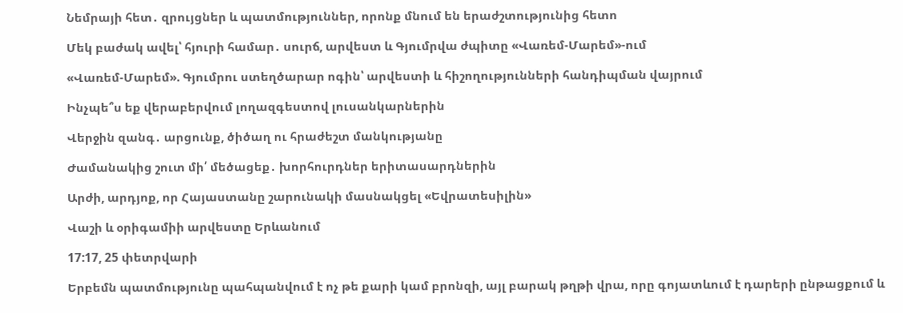Նեմրայի հետ․ զրույցներ և պատմություններ, որոնք մնում են երաժշտությունից հետո

Մեկ բաժակ ավել՝ հյուրի համար․ սուրճ, արվեստ և Գյումրվա ժպիտը «Վառեմ-Մարեմ»-ում

«Վառեմ-Մարեմ». Գյումրու ստեղծարար ոգին՝ արվեստի և հիշողությունների հանդիպման վայրում

Ինչպե՞ս եք վերաբերվում լողազգեստով լուսանկարներին

Վերջին զանգ․ արցունք, ծիծաղ ու հրաժեշտ մանկությանը

Ժամանակից շուտ մի՛ մեծացեք․ խորհուրդներ երիտասարդներին

Արժի, արդյոք, որ Հայաստանը շարունակի մասնակցել «Եվրատեսիլին»

Վաշի և օրիգամիի արվեստը Երևանում

17:17, 25 փետրվարի

Երբեմն պատմությունը պահպանվում է ոչ թե քարի կամ բրոնզի, այլ բարակ թղթի վրա, որը գոյատևում է դարերի ընթացքում և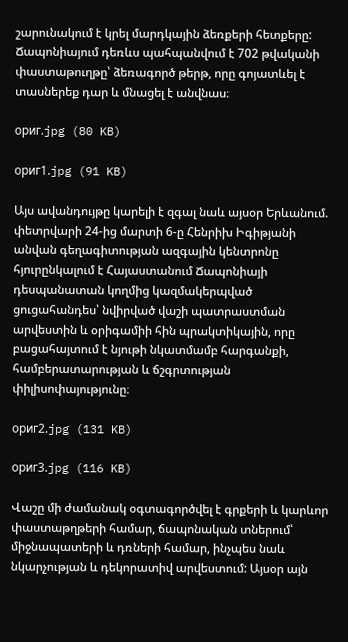շարունակում է կրել մարդկային ձեռքերի հետքերը: Ճապոնիայում դեռևս պահպանվում է 702 թվականի փաստաթուղթը՝ ձեռագործ թերթ, որը գոյատևել է տասներեք դար և մնացել է անվնաս։

ориг.jpg (80 KB)

ориг1.jpg (91 KB)

Այս ավանդույթը կարելի է զգալ նաև այսօր Երևանում. փետրվարի 24-ից մարտի 6-ը Հենրիխ Իգիթյանի անվան գեղագիտության ազգային կենտրոնը հյուրընկալում է Հայաստանում Ճապոնիայի դեսպանատան կողմից կազմակերպված ցուցահանդես՝ նվիրված վաշի պատրաստման արվեստին և օրիգամիի հին պրակտիկային, որը բացահայտում է նյութի նկատմամբ հարգանքի, համբերատարության և ճշգրտության փիլիսոփայությունը։

ориг2.jpg (131 KB)

ориг3.jpg (116 KB)

Վաշը մի ժամանակ օգտագործվել է գրքերի և կարևոր փաստաթղթերի համար, ճապոնական տներում՝ միջնապատերի և դռների համար, ինչպես նաև նկարչության և դեկորատիվ արվեստում: Այսօր այն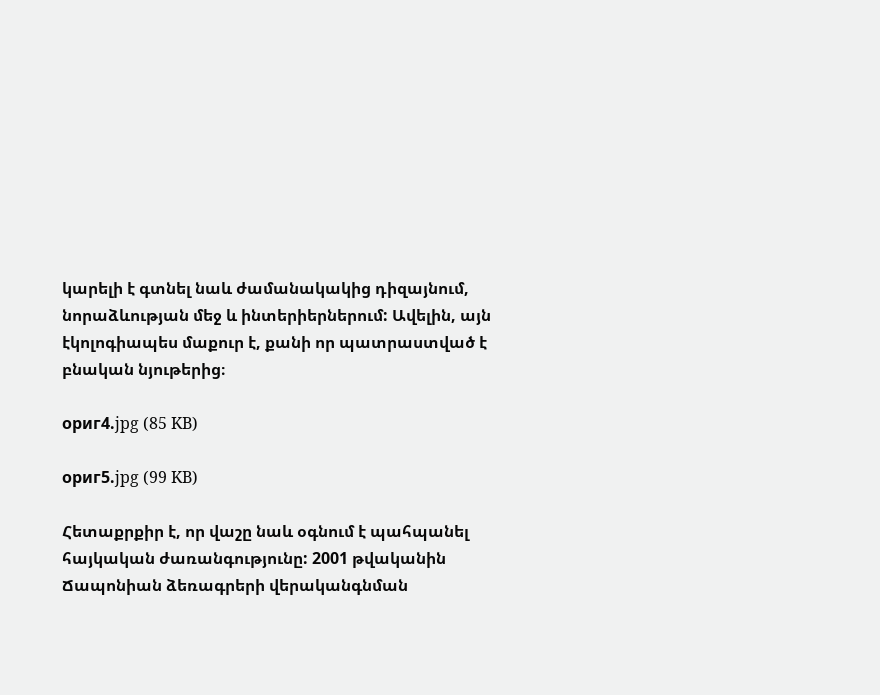կարելի է գտնել նաև ժամանակակից դիզայնում, նորաձևության մեջ և ինտերիերներում: Ավելին, այն էկոլոգիապես մաքուր է, քանի որ պատրաստված է բնական նյութերից։

ориг4.jpg (85 KB)

ориг5.jpg (99 KB)

Հետաքրքիր է, որ վաշը նաև օգնում է պահպանել հայկական ժառանգությունը: 2001 թվականին Ճապոնիան ձեռագրերի վերականգնման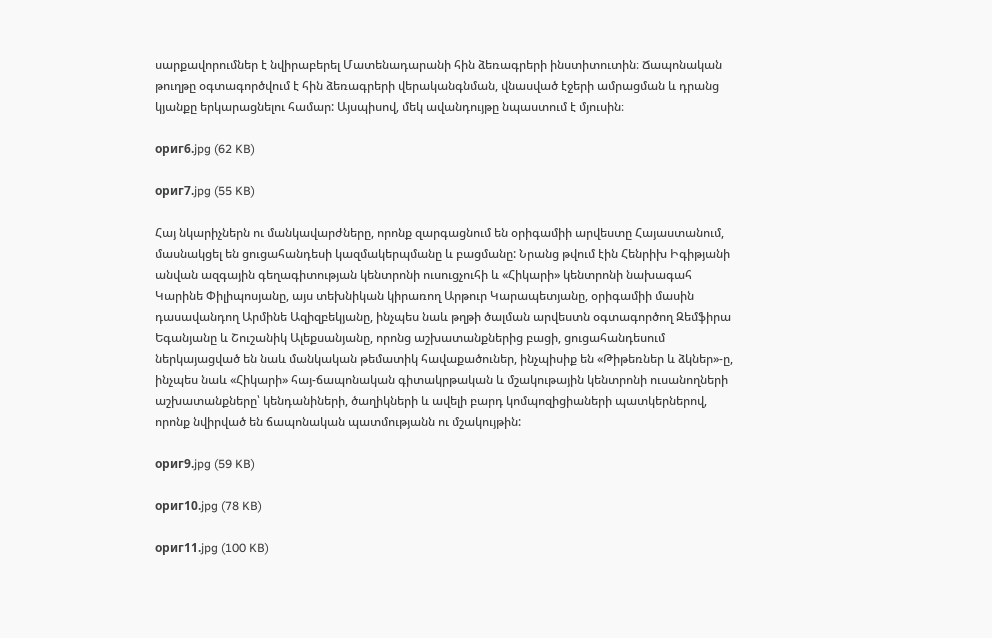սարքավորումներ է նվիրաբերել Մատենադարանի հին ձեռագրերի ինստիտուտին։ Ճապոնական թուղթը օգտագործվում է հին ձեռագրերի վերականգնման, վնասված էջերի ամրացման և դրանց կյանքը երկարացնելու համար: Այսպիսով, մեկ ավանդույթը նպաստում է մյուսին։

ориг6.jpg (62 KB)

ориг7.jpg (55 KB)

Հայ նկարիչներն ու մանկավարժները, որոնք զարգացնում են օրիգամիի արվեստը Հայաստանում, մասնակցել են ցուցահանդեսի կազմակերպմանը և բացմանը: Նրանց թվում էին Հենրիխ Իգիթյանի անվան ազգային գեղագիտության կենտրոնի ուսուցչուհի և «Հիկարի» կենտրոնի նախագահ Կարինե Փիլիպոսյանը, այս տեխնիկան կիրառող Արթուր Կարապետյանը, օրիգամիի մասին դասավանդող Արմինե Ազիզբեկյանը, ինչպես նաև թղթի ծալման արվեստն օգտագործող Զեմֆիրա Եգանյանը և Շուշանիկ Ալեքսանյանը, որոնց աշխատանքներից բացի, ցուցահանդեսում ներկայացված են նաև մանկական թեմատիկ հավաքածուներ, ինչպիսիք են «Թիթեռներ և ձկներ»-ը, ինչպես նաև «Հիկարի» հայ-ճապոնական գիտակրթական և մշակութային կենտրոնի ուսանողների աշխատանքները՝ կենդանիների, ծաղիկների և ավելի բարդ կոմպոզիցիաների պատկերներով, որոնք նվիրված են ճապոնական պատմությանն ու մշակույթին:

ориг9.jpg (59 KB)

ориг10.jpg (78 KB)

ориг11.jpg (100 KB)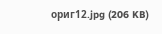ориг12.jpg (206 KB)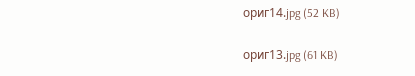ориг14.jpg (52 KB)

ориг13.jpg (61 KB)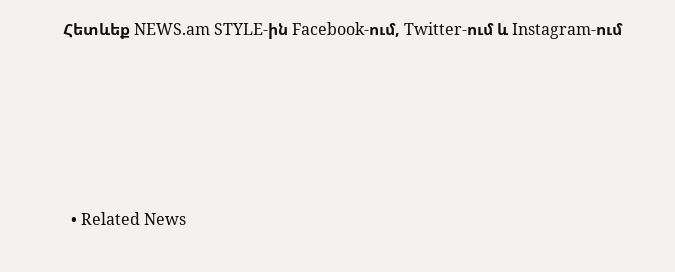Հետևեք NEWS.am STYLE-ին Facebook-ում, Twitter-ում և Instagram-ում





  • Related News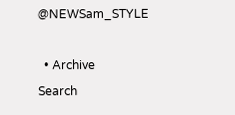@NEWSam_STYLE

  • Archive
Search